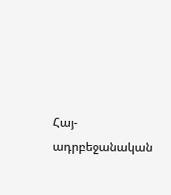Հայ-ադրբեջանական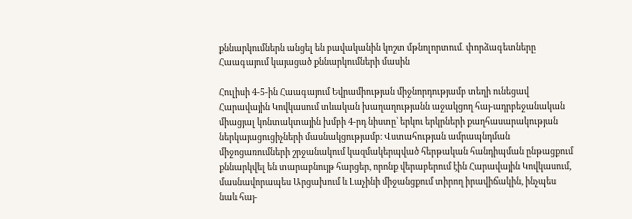քննարկումներն անցել են բավականին կոշտ մթնոլորտում․ փորձագետները Հաագայում կայացած քննարկումների մասին

Հուլիսի 4-5-ին Հաագայում Եվրամիության միջնորդությամբ տեղի ունեցավ Հարավային Կովկասում տևական խաղաղությանն աջակցող հայ-ադրբեջանական միացյալ կոնտակտային խմբի 4-րդ նիստը՝ երկու երկրների քաղհասարակության ներկայացուցիչների մասնակցությամբ։ Վստահության ամրապնդման միջոցառումների շրջանակում կազմակերպված հերթական հանդիպման ընթացքում քննարկվել են տարաբնույթ հարցեր, որոնք վերաբերում էին Հարավային Կովկասում, մասնավորապես Արցախում և Լաչինի միջանցքում տիրող իրավիճակին, ինչպես նաև հայ-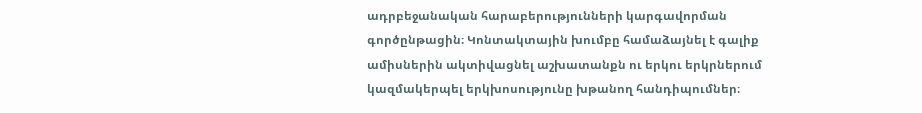ադրբեջանական հարաբերությունների կարգավորման գործընթացին։ Կոնտակտային խումբը համաձայնել է գալիք ամիսներին ակտիվացնել աշխատանքն ու երկու երկրներում կազմակերպել երկխոսությունը խթանող հանդիպումներ։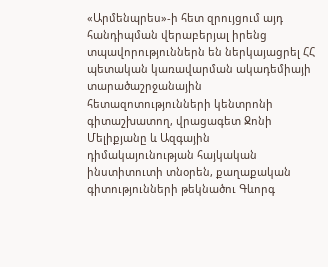«Արմենպրես»-ի հետ զրույցում այդ հանդիպման վերաբերյալ իրենց տպավորություններն են ներկայացրել ՀՀ պետական կառավարման ակադեմիայի տարածաշրջանային հետազոտությունների կենտրոնի գիտաշխատող, վրացագետ Ջոնի Մելիքյանը և Ազգային դիմակայունության հայկական ինստիտուտի տնօրեն, քաղաքական գիտությունների թեկնածու Գևորգ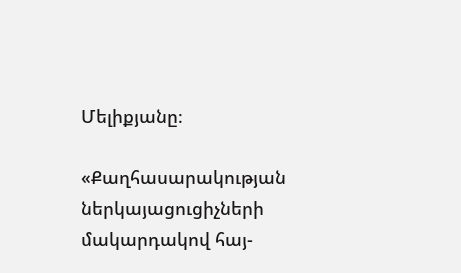Մելիքյանը։

«Քաղհասարակության ներկայացուցիչների մակարդակով հայ-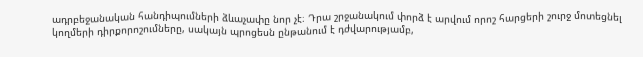ադրբեջանական հանդիպումների ձևաչափը նոր չէ։ Դրա շրջանակում փորձ է արվում որոշ հարցերի շուրջ մոտեցնել կողմերի դիրքորոշումները, սակայն պրոցեսն ընթանում է դժվարությամբ,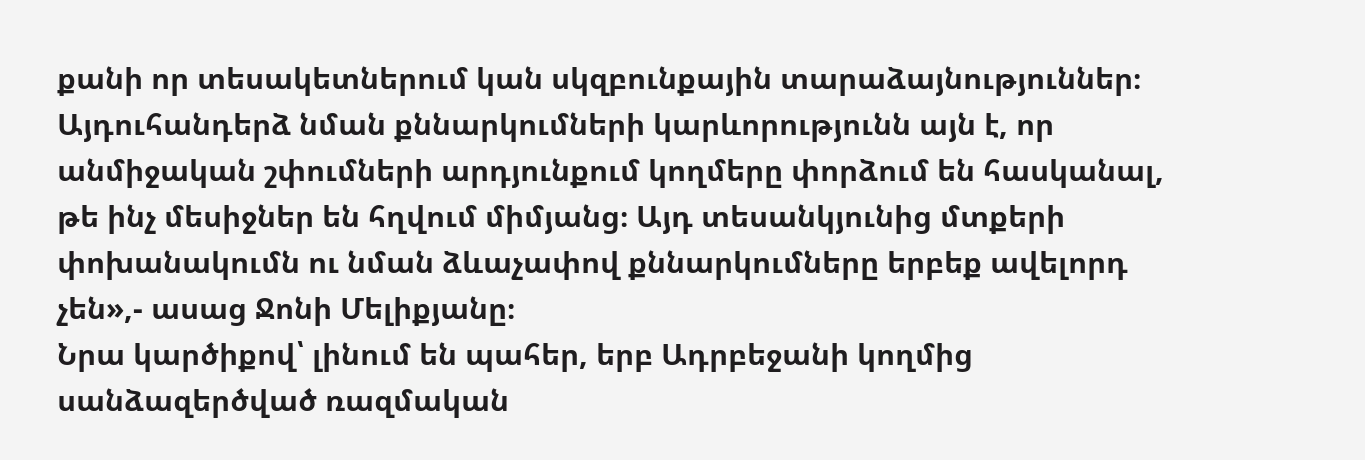քանի որ տեսակետներում կան սկզբունքային տարաձայնություններ։ Այդուհանդերձ նման քննարկումների կարևորությունն այն է, որ անմիջական շփումների արդյունքում կողմերը փորձում են հասկանալ, թե ինչ մեսիջներ են հղվում միմյանց։ Այդ տեսանկյունից մտքերի փոխանակումն ու նման ձևաչափով քննարկումները երբեք ավելորդ չեն»,- ասաց Ջոնի Մելիքյանը։
Նրա կարծիքով՝ լինում են պահեր, երբ Ադրբեջանի կողմից սանձազերծված ռազմական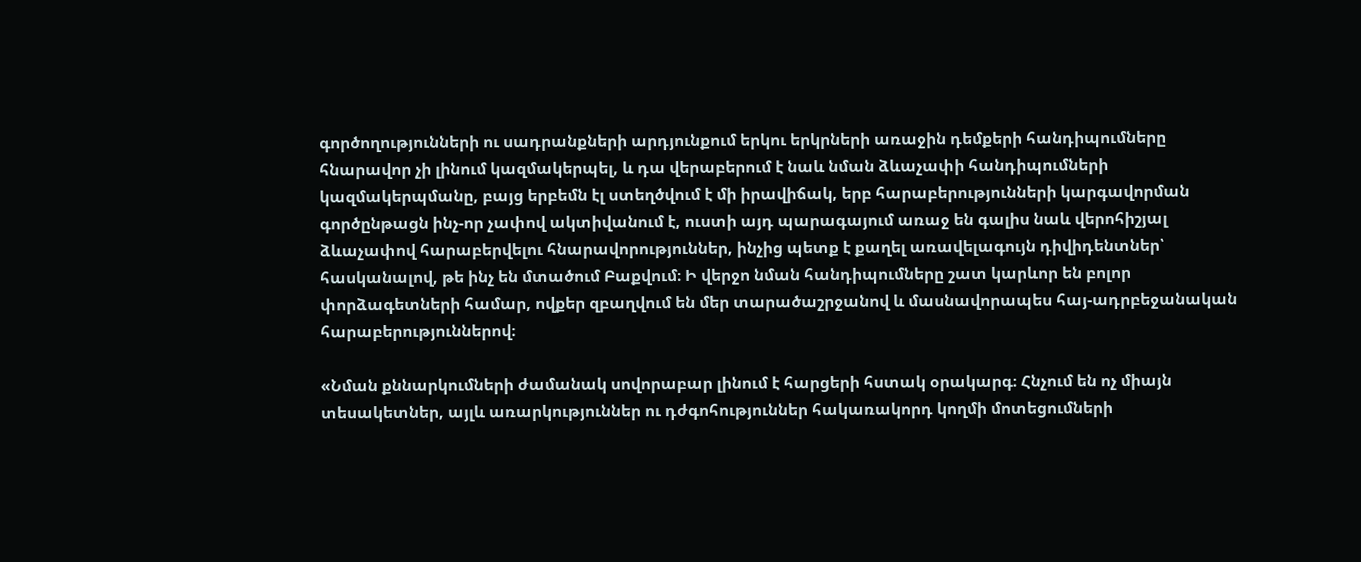գործողությունների ու սադրանքների արդյունքում երկու երկրների առաջին դեմքերի հանդիպումները հնարավոր չի լինում կազմակերպել, և դա վերաբերում է նաև նման ձևաչափի հանդիպումների կազմակերպմանը, բայց երբեմն էլ ստեղծվում է մի իրավիճակ, երբ հարաբերությունների կարգավորման գործընթացն ինչ-որ չափով ակտիվանում է, ուստի այդ պարագայում առաջ են գալիս նաև վերոհիշյալ ձևաչափով հարաբերվելու հնարավորություններ, ինչից պետք է քաղել առավելագույն դիվիդենտներ՝ հասկանալով, թե ինչ են մտածում Բաքվում։ Ի վերջո նման հանդիպումները շատ կարևոր են բոլոր փորձագետների համար, ովքեր զբաղվում են մեր տարածաշրջանով և մասնավորապես հայ-ադրբեջանական հարաբերություններով։

«Նման քննարկումների ժամանակ սովորաբար լինում է հարցերի հստակ օրակարգ։ Հնչում են ոչ միայն տեսակետներ, այլև առարկություններ ու դժգոհություններ հակառակորդ կողմի մոտեցումների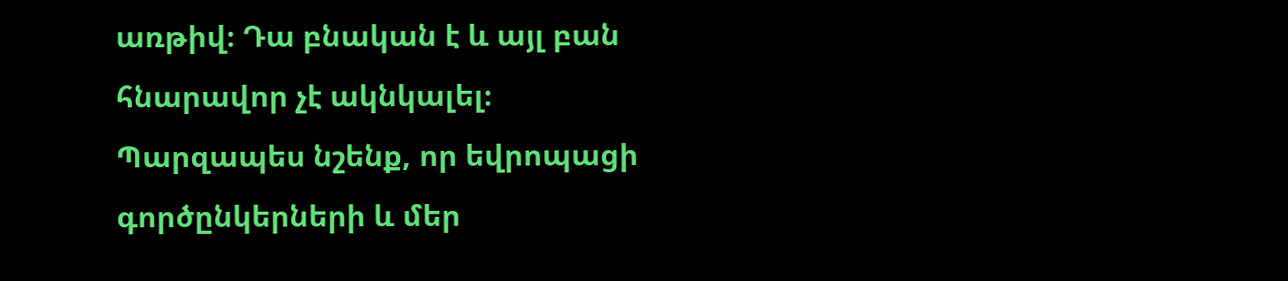առթիվ։ Դա բնական է և այլ բան հնարավոր չէ ակնկալել։ Պարզապես նշենք, որ եվրոպացի գործընկերների և մեր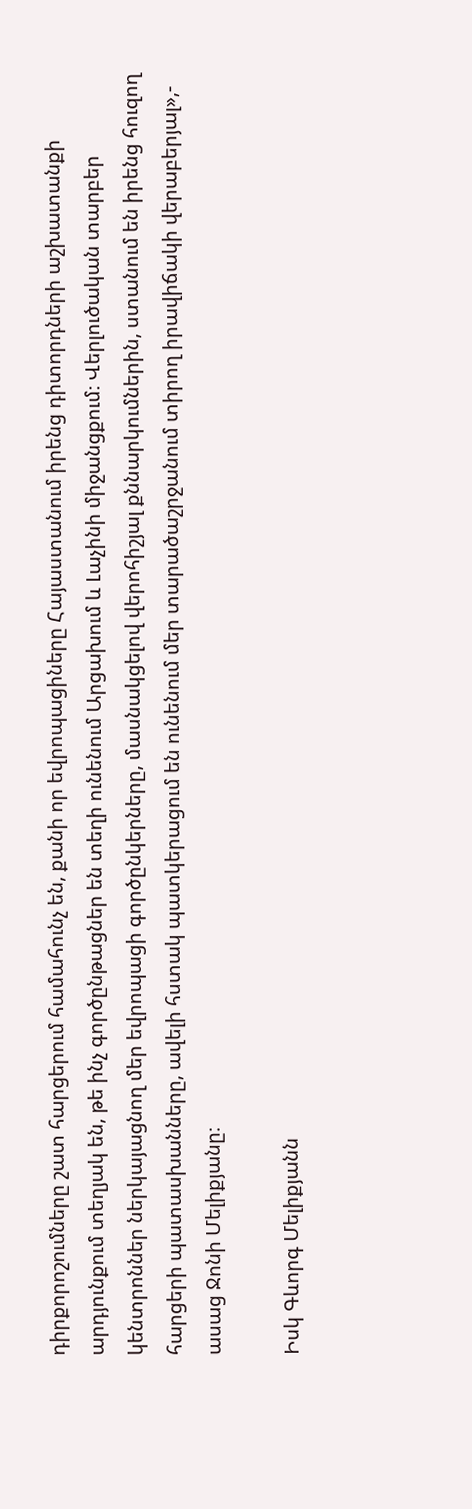դիրքորոշումները շատ հարցերում համահունչ են, քանի որ եվրոպացիները Հայաստանում իրենց դիտորդների աշխատանքի արդյունքում տեղյակ են, թե ինչ գործընթացներ են տեղի ունենում Արցախում և Լաչինի միջանցքում։ Վերլուծական տարբեր կենտրոններ ներկայացնող մեր եվրոպացի գործընկերները, մասնակցելով վերոհիշյալ քննարկումներին, ստանում են իրենց հուզող հարցերի պատասխանները, ավելի հստակ պատկերացում են ունենում մեր տարածաշրջանում տիրող իրավիճակի վերաբերյալ»,- ասաց Ջոնի Մելիքյանը։

Իսկ Գևորգ Մելիքյանն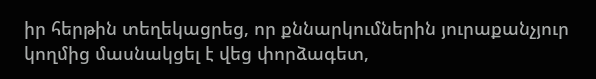իր հերթին տեղեկացրեց, որ քննարկումներին յուրաքանչյուր կողմից մասնակցել է վեց փորձագետ,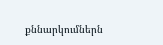քննարկումներն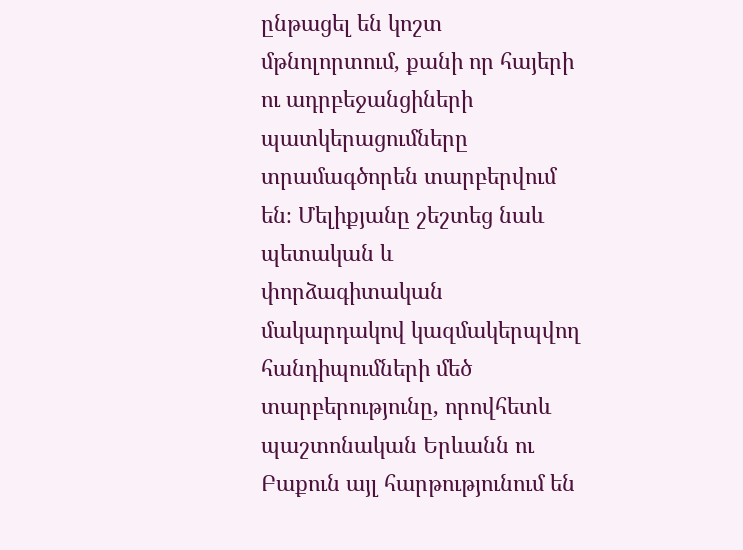ընթացել են կոշտ մթնոլորտում, քանի որ հայերի ու ադրբեջանցիների պատկերացումները տրամագծորեն տարբերվում են։ Մելիքյանը շեշտեց նաև պետական և փորձագիտական մակարդակով կազմակերպվող հանդիպումների մեծ տարբերությունը, որովհետև պաշտոնական Երևանն ու Բաքուն այլ հարթությունում են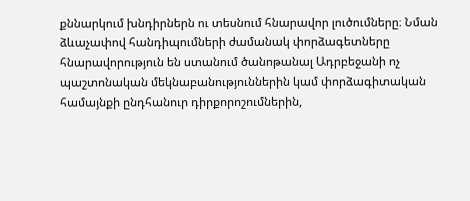քննարկում խնդիրներն ու տեսնում հնարավոր լուծումները։ Նման ձևաչափով հանդիպումների ժամանակ փորձագետները հնարավորություն են ստանում ծանոթանալ Ադրբեջանի ոչ պաշտոնական մեկնաբանություններին կամ փորձագիտական համայնքի ընդհանուր դիրքորոշումներին,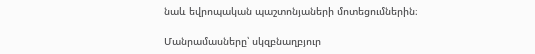նաև եվրոպական պաշտոնյաների մոտեցումներին։

Մանրամասները՝ սկզբնաղբյուր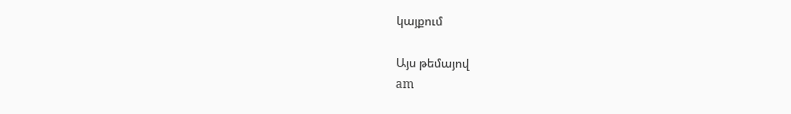կայքում

Այս թեմայով
am